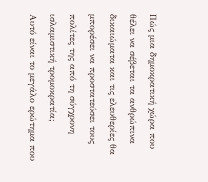Πώς μια δημοκρατική χώρα που θέλει να σέβεται τα ανθρώπινα δικαιώματα και τις ελευθερίες θα μπορέσει να προστατεύσει τους πολίτες της από τη σύγχρονη ισλαμιστική τρομοκρατία;
Αυτό είναι το μεγάλο ερώτημα που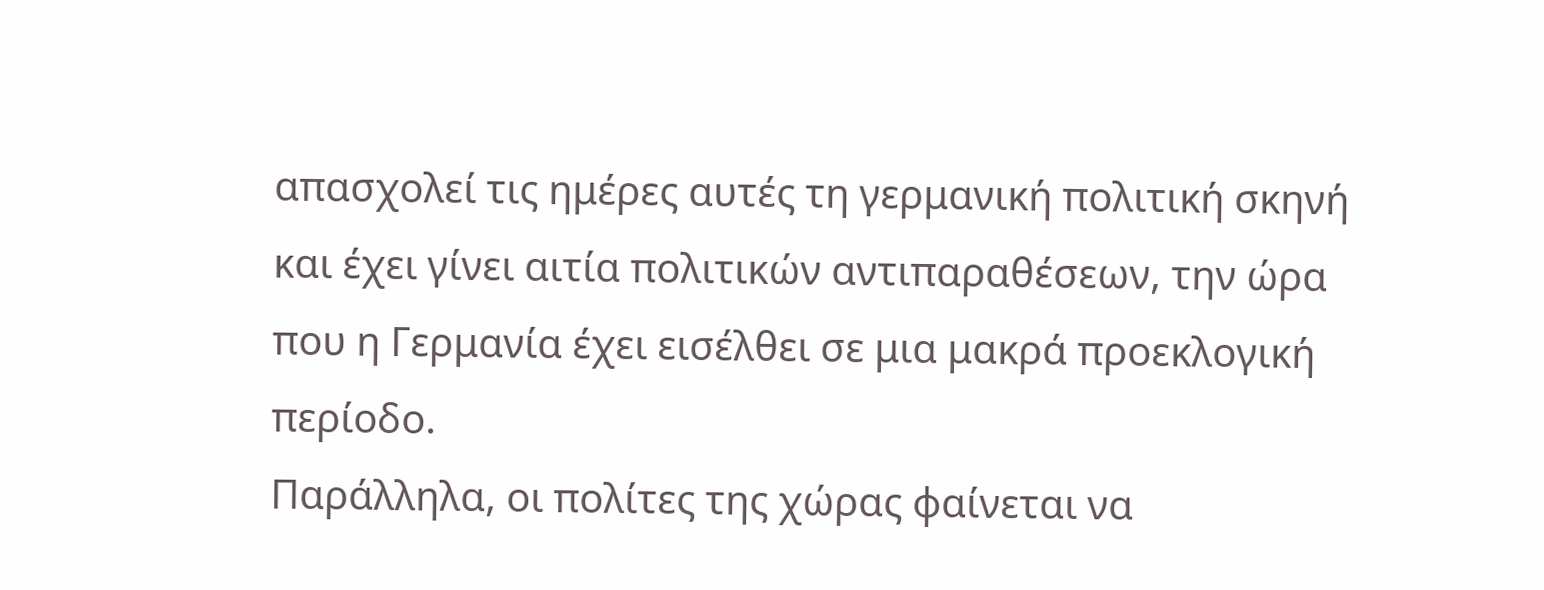απασχολεί τις ημέρες αυτές τη γερμανική πολιτική σκηνή και έχει γίνει αιτία πολιτικών αντιπαραθέσεων, την ώρα που η Γερμανία έχει εισέλθει σε μια μακρά προεκλογική περίοδο.
Παράλληλα, οι πολίτες της χώρας φαίνεται να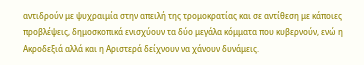αντιδρούν με ψυχραιμία στην απειλή της τρομοκρατίας και σε αντίθεση με κάποιες προβλέψεις, δημοσκοπικά ενισχύουν τα δύο μεγάλα κόμματα που κυβερνούν, ενώ η Ακροδεξιά αλλά και η Αριστερά δείχνουν να χάνουν δυνάμεις.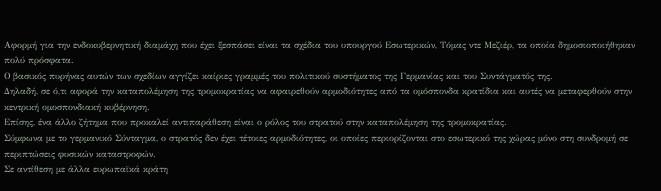Αφορμή για την ενδοκυβερνητική διαμάχη που έχει ξεσπάσει είναι τα σχέδια του υπουργού Εσωτερικών, Τόμας ντε Μεζιέρ, τα οποία δημοσιοποιήθηκαν πολύ πρόσφατα.
Ο βασικός πυρήνας αυτών των σχεδίων αγγίζει καίριες γραμμές του πολιτικού συστήματος της Γερμανίας και του Συντάγματός της.
Δηλαδή, σε ό,τι αφορά την καταπολέμηση της τρομοκρατίας να αφαιρεθούν αρμοδιότητες από τα ομόσπονδα κρατίδια και αυτές να μεταφερθούν στην κεντρική ομοσπονδιακή κυβέρνηση.
Επίσης, ένα άλλο ζήτημα που προκαλεί αντιπαράθεση είναι ο ρόλος του στρατού στην καταπολέμηση της τρομοκρατίας.
Σύμφωνα με το γερμανικό Σύνταγμα, ο στρατός δεν έχει τέτοιες αρμοδιότητες, οι οποίες περιορίζονται στο εσωτερικό της χώρας μόνο στη συνδρομή σε περιπτώσεις φυσικών καταστροφών.
Σε αντίθεση με άλλα ευρωπαϊκά κράτη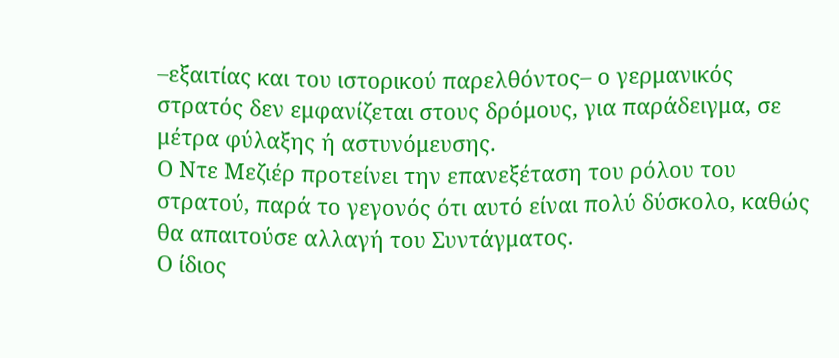–εξαιτίας και του ιστορικού παρελθόντος– ο γερμανικός στρατός δεν εμφανίζεται στους δρόμους, για παράδειγμα, σε μέτρα φύλαξης ή αστυνόμευσης.
Ο Ντε Μεζιέρ προτείνει την επανεξέταση του ρόλου του στρατού, παρά το γεγονός ότι αυτό είναι πολύ δύσκολο, καθώς θα απαιτούσε αλλαγή του Συντάγματος.
Ο ίδιος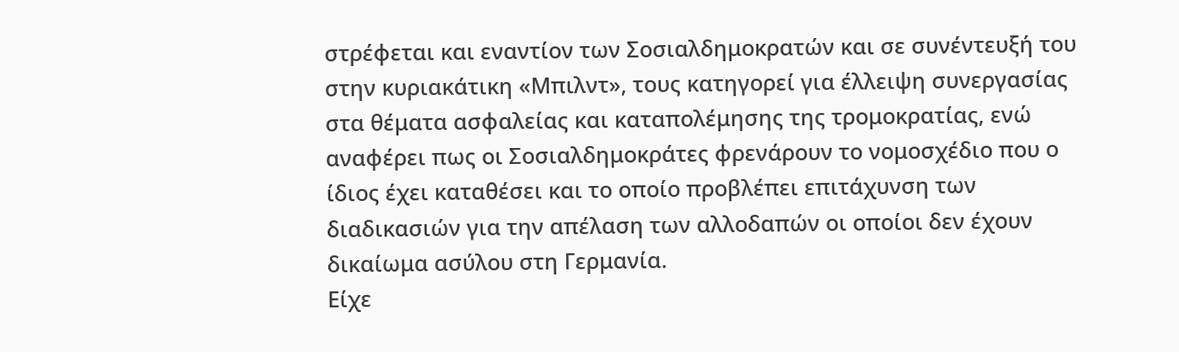στρέφεται και εναντίον των Σοσιαλδημοκρατών και σε συνέντευξή του στην κυριακάτικη «Μπιλντ», τους κατηγορεί για έλλειψη συνεργασίας στα θέματα ασφαλείας και καταπολέμησης της τρομοκρατίας, ενώ αναφέρει πως οι Σοσιαλδημοκράτες φρενάρουν το νομοσχέδιο που ο ίδιος έχει καταθέσει και το οποίο προβλέπει επιτάχυνση των διαδικασιών για την απέλαση των αλλοδαπών οι οποίοι δεν έχουν δικαίωμα ασύλου στη Γερμανία.
Είχε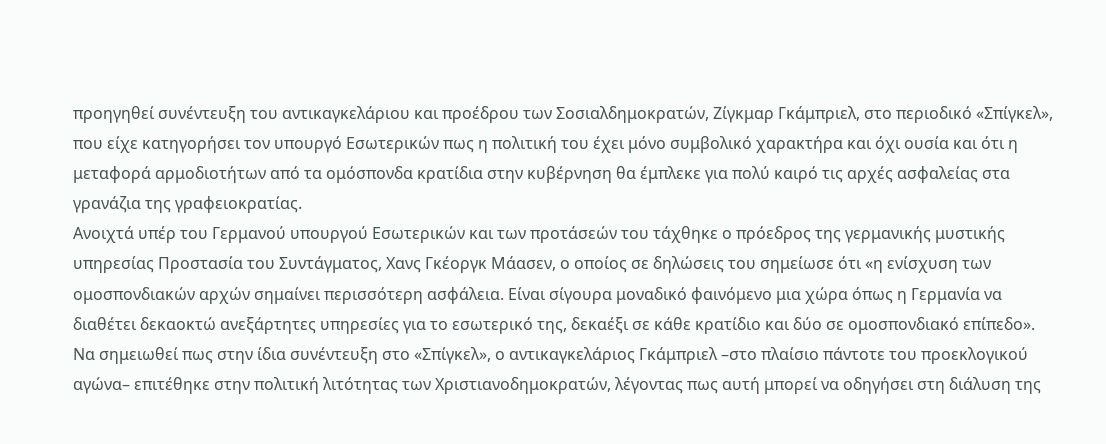προηγηθεί συνέντευξη του αντικαγκελάριου και προέδρου των Σοσιαλδημοκρατών, Ζίγκμαρ Γκάμπριελ, στο περιοδικό «Σπίγκελ», που είχε κατηγορήσει τον υπουργό Εσωτερικών πως η πολιτική του έχει μόνο συμβολικό χαρακτήρα και όχι ουσία και ότι η μεταφορά αρμοδιοτήτων από τα ομόσπονδα κρατίδια στην κυβέρνηση θα έμπλεκε για πολύ καιρό τις αρχές ασφαλείας στα γρανάζια της γραφειοκρατίας.
Ανοιχτά υπέρ του Γερμανού υπουργού Εσωτερικών και των προτάσεών του τάχθηκε ο πρόεδρος της γερμανικής μυστικής υπηρεσίας Προστασία του Συντάγματος, Χανς Γκέοργκ Μάασεν, ο οποίος σε δηλώσεις του σημείωσε ότι «η ενίσχυση των ομοσπονδιακών αρχών σημαίνει περισσότερη ασφάλεια. Είναι σίγουρα μοναδικό φαινόμενο μια χώρα όπως η Γερμανία να διαθέτει δεκαοκτώ ανεξάρτητες υπηρεσίες για το εσωτερικό της, δεκαέξι σε κάθε κρατίδιο και δύο σε ομοσπονδιακό επίπεδο».
Να σημειωθεί πως στην ίδια συνέντευξη στο «Σπίγκελ», ο αντικαγκελάριος Γκάμπριελ –στο πλαίσιο πάντοτε του προεκλογικού αγώνα– επιτέθηκε στην πολιτική λιτότητας των Χριστιανοδημοκρατών, λέγοντας πως αυτή μπορεί να οδηγήσει στη διάλυση της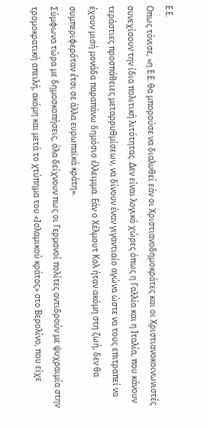Ε.Ε.
Οπως τόνισε, «η Ε.Ε. θα μπορούσε να διαλυθεί εάν οι Χριστιανοδημοκράτες και οι Χριστιανοκοινωνιστές συνεχίσουν την ίδια πολιτική λιτότητας. Δεν είναι λογικό χώρες όπως η Γαλλία και η Ιταλία, που κάνουν τεράστιες προσπάθειες μεταρρυθμίσεων, να δίνουν έναν γιγαντιαίο αγώνα ώστε να τους επιτραπεί να έχουν μισή μονάδα παραπάνω δημόσιο έλλειμμα. Εάν ο Χέλμουτ Κολ ήταν ακόμη στη ζωή, δεν θα συμπεριφερόταν έτσι σε άλλα ευρωπαϊκά κράτη».
Σύμφωνα τώρα με δημοσκοπήσεις, όλα δείχνουν πως οι Γερμανοί πολίτες αντιδρούν με ψυχραιμία στην τρομοκρατική απειλή, ακόμη και μετά το χτύπημα του «Ισλαμικού κράτος» στο Βερολίνο, που είχε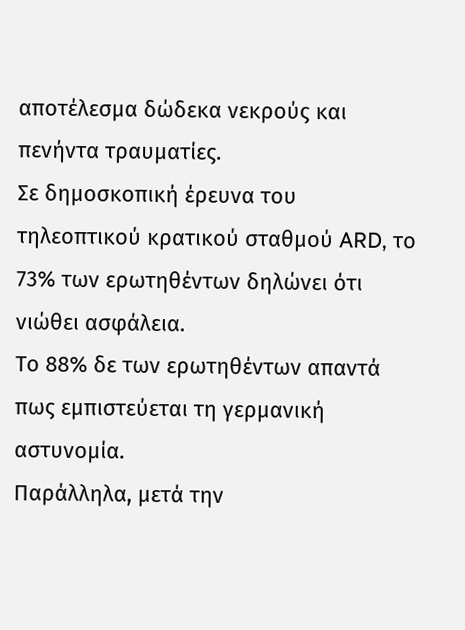αποτέλεσμα δώδεκα νεκρούς και πενήντα τραυματίες.
Σε δημοσκοπική έρευνα του τηλεοπτικού κρατικού σταθμού ARD, το 73% των ερωτηθέντων δηλώνει ότι νιώθει ασφάλεια.
Το 88% δε των ερωτηθέντων απαντά πως εμπιστεύεται τη γερμανική αστυνομία.
Παράλληλα, μετά την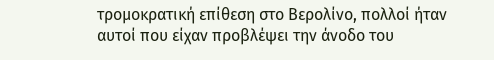τρομοκρατική επίθεση στο Βερολίνο, πολλοί ήταν αυτοί που είχαν προβλέψει την άνοδο του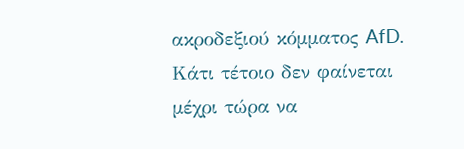ακροδεξιού κόμματος AfD.
Κάτι τέτοιο δεν φαίνεται μέχρι τώρα να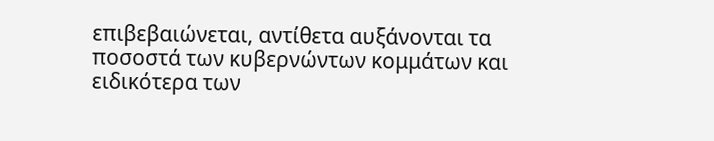επιβεβαιώνεται, αντίθετα αυξάνονται τα ποσοστά των κυβερνώντων κομμάτων και ειδικότερα των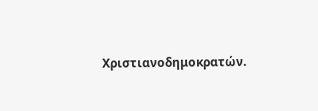Χριστιανοδημοκρατών.